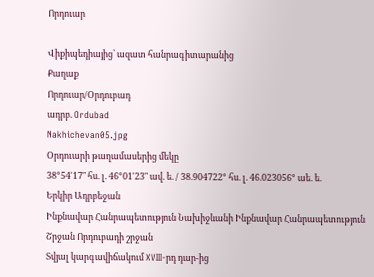Որդուար

Վիքիպեդիայից՝ ազատ հանրագիտարանից
Քաղաք
Որդուար/Օրդուբադ
ադրբ. Ordubad
Nakhichevan05.jpg
Օրդուարի թաղամասերից մեկը
38°54′17″ հս. լ. 46°01′23″ ավ. ե. / 38.904722° հս. լ. 46.023056° աե. ե.
Երկիր Ադրբեջան
Ինքնավար Հանրապետություն Նախիջևանի Ինքնավար Հանրապետություն
Շրջան Որդուբադի շրջան
Տվյալ կարգավիճակում XVIII-րդ դար-ից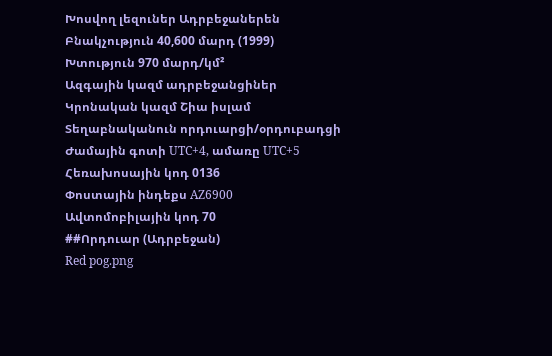Խոսվող լեզուներ Ադրբեջաներեն
Բնակչություն 40,600 մարդ (1999)
Խտություն 970 մարդ/կմ²
Ազգային կազմ ադրբեջանցիներ
Կրոնական կազմ Շիա իսլամ
Տեղաբնականուն որդուարցի/օրդուբադցի
Ժամային գոտի UTC+4, ամառը UTC+5
Հեռախոսային կոդ 0136
Փոստային ինդեքս AZ6900
Ավտոմոբիլային կոդ 70
##Որդուար (Ադրբեջան)
Red pog.png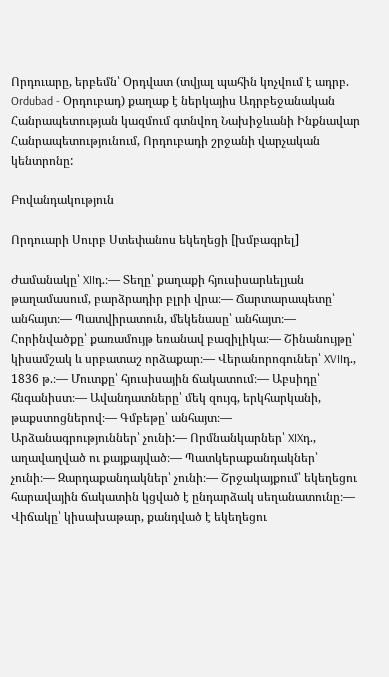Որդուարը, երբեմն՝ Օրդվատ (տվյալ պահին կոչվում է ադրբ. Ordubad - Օրդուբադ) քաղաք է ներկայիս Ադրբեջանական Հանրապետության կազմում գտնվող Նախիջևանի Ինքնավար Հանրապետությունում, Որդուբադի շրջանի վարչական կենտրոնը:

Բովանդակություն

Որդուարի Սուրբ Ստեփանոս եկեղեցի [խմբագրել]

Ժամանակը՝ XIIդ.։— Տեղը՝ քաղաքի հյուսիսարևելյան թաղամասում, բարձրադիր բլրի վրա։— Ճարտարապետը՝ անհայտ։— Պատվիրատուն, մեկենասը՝ անհայտ։— Հորինվածքը՝ քառամույթ եռանավ բազիլիկա։— Շինանույթը՝ կիսամշակ և սրբատաշ որձաքար։— Վերանորոգուներ՝ XVIIդ., 1836 թ.։— Մուտքը՝ հյուսիսային ճակատում։— Աբսիդը՝ հնգանիստ։— Ավանդատները՝ մեկ զույգ, երկհարկանի, թաքստոցներով։— Գմբեթը՝ անհայտ։— Արձանագրություններ՝ չունի:— Որմնանկարներ՝ XIXդ., աղավաղված ու քայքայված։— Պատկերաքանդակներ՝ չունի։— Զարդաքանդակներ՝ չունի։— Շրջակայքում՝ եկեղեցու հարավային ճակատին կցված է ընդարձակ սեղանատունը։— Վիճակը՝ կիսախաթար, քանդված է եկեղեցու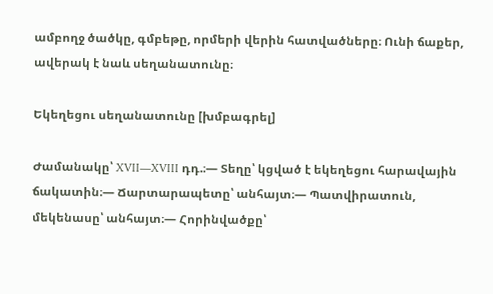ամբողջ ծածկը, գմբեթը, որմերի վերին հատվածները։ Ունի ճաքեր, ավերակ է նաև սեղանատունը։

Եկեղեցու սեղանատունը [խմբագրել]

Ժամանակը՝ XVII—XVIII դդ.։— Տեղը՝ կցված է եկեղեցու հարավային ճակատին։— Ճարտարապետը՝ անհայտ։— Պատվիրատուն, մեկենասը՝ անհայտ։— Հորինվածքը՝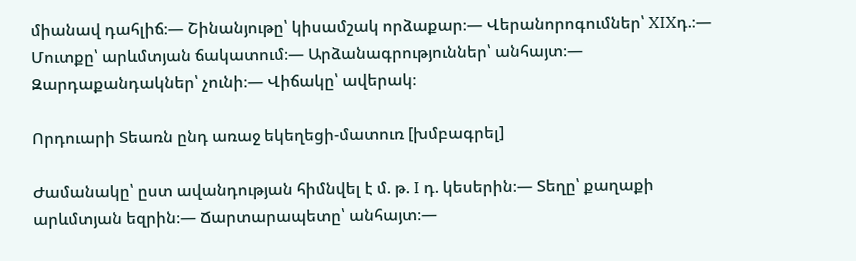միանավ դահլիճ։— Շինանյութը՝ կիսամշակ որձաքար։— Վերանորոգումներ՝ XIXդ.։— Մուտքը՝ արևմտյան ճակատում։— Արձանագրություններ՝ անհայտ։— Զարդաքանդակներ՝ չունի։— Վիճակը՝ ավերակ։

Որդուարի Տեառն ընդ առաջ եկեղեցի-մատուռ [խմբագրել]

Ժամանակը՝ ըստ ավանդության հիմնվել է մ. թ. I դ. կեսերին։— Տեղը՝ քաղաքի արևմտյան եզրին։— Ճարտարապետը՝ անհայտ։—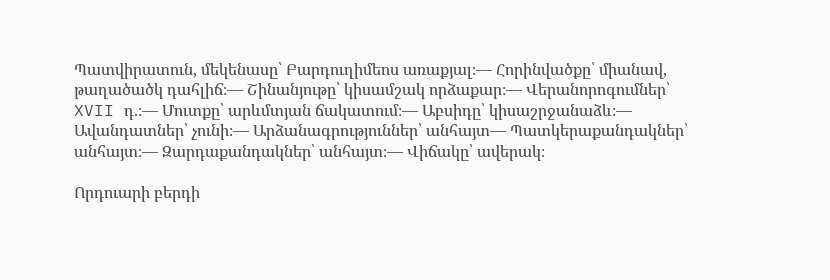Պատվիրատուն, մեկենասը՝ Բարդուղիմեոս առաքյալ։— Հորինվածքը՝ միանավ, թաղածածկ դահլիճ։— Շինանյութը՝ կիսամշակ որձաքար։— Վերանորոգումներ՝ XVII դ.։— Մուտքը՝ արևմտյան ճակատում։— Աբսիդը՝ կիսաշրջանաձև։— Ավանդատներ՝ չունի։— Արձանագրություններ՝ անհայտ— Պատկերաքանդակներ՝ անհայտ։— Զարդաքանդակներ՝ անհայտ։— Վիճակը՝ ավերակ։

Որդուարի բերդի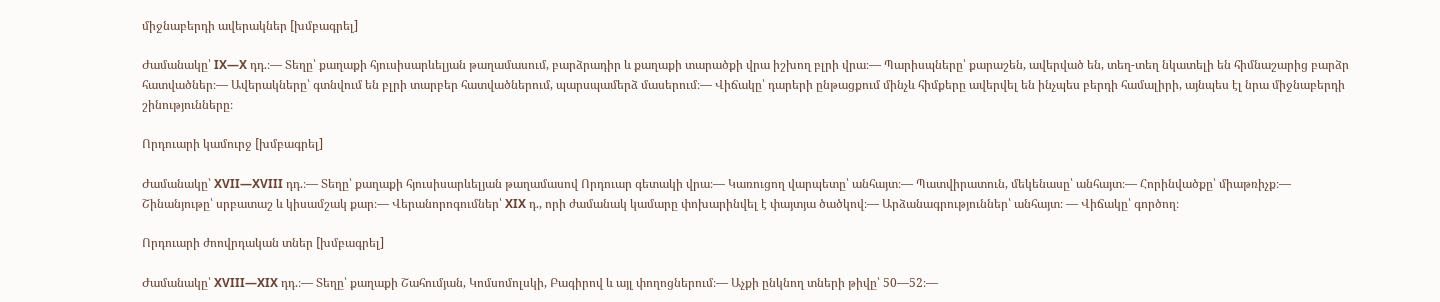միջնաբերդի ավերակներ [խմբագրել]

Ժամանակը՝ IX—X դդ.։— Տեղը՝ քաղաքի հյուսիսարևելյան թաղամասում, բարձրադիր և քաղաքի տարածքի վրա իշխող բլրի վրա։— Պարիսպները՝ քարաշեն, ավերված են, տեղ-տեղ նկատելի են հիմնաշարից բարձր հատվածներ։— Ավերակները՝ գտնվում են բլրի տարբեր հատվածներում, պարսպամերձ մասերում։— Վիճակը՝ դարերի ընթացքում մինչև հիմքերը ավերվել են ինչպես բերդի համալիրի, այնպես էլ նրա միջնաբերդի շինությունները։

Որդուարի կամուրջ [խմբագրել]

Ժամանակը՝ XVII—XVIII դդ.։— Տեղը՝ քաղաքի հյուսիսարևելյան թաղամասով Որդուար գետակի վրա։— Կառուցող վարպետը՝ անհայտ։— Պատվիրատուն, մեկենասը՝ անհայտ։— Հորինվածքը՝ միաթռիչք։— Շինանյութը՝ սրբատաշ և կիսամշակ քար։— Վերանորոգումներ՝ XIX դ., որի ժամանակ կամարը փոխարինվել է փայտյա ծածկով։— Արձանագրություններ՝ անհայտ։ — Վիճակը՝ գործող։

Որդուարի ժոովրդական տներ [խմբագրել]

Ժամանակը՝ XVIII—XIX դդ.։— Տեղը՝ քաղաքի Շահումյան, Կոմսոմոլսկի, Բագիրով և այլ փողոցներում։— Աչքի ընկնող տների թիվը՝ 50—52։—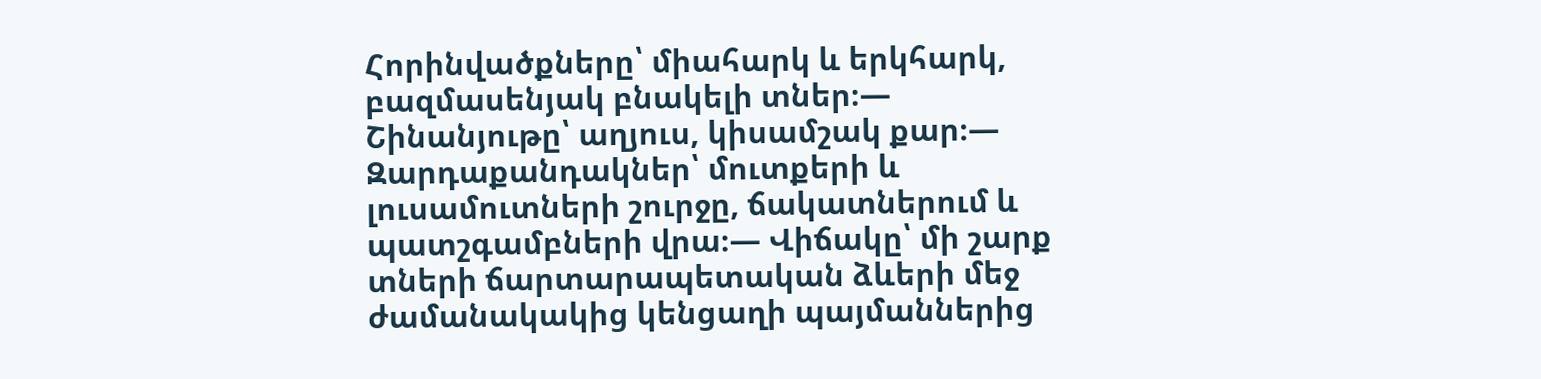Հորինվածքները՝ միահարկ և երկհարկ, բազմասենյակ բնակելի տներ։— Շինանյութը՝ աղյուս, կիսամշակ քար։— Զարդաքանդակներ՝ մուտքերի և լուսամուտների շուրջը, ճակատներում և պատշգամբների վրա։— Վիճակը՝ մի շարք տների ճարտարապետական ձևերի մեջ ժամանակակից կենցաղի պայմաններից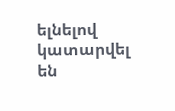ելնելով կատարվել են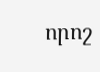որոշ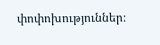փոփոխություններ։